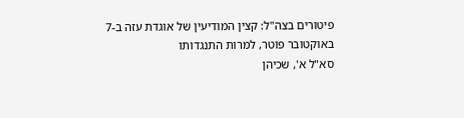פיטורים בצה"ל: קצין המודיעין של אוגדת עזה ב-7 באוקטובר פוטר, למרות התנגדותו
סא"ל א', שכיהן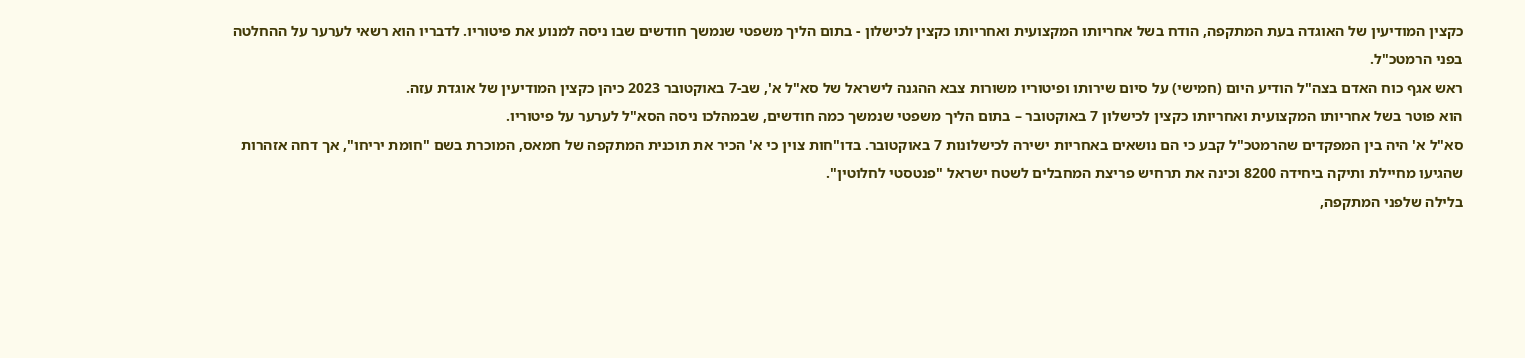כקצין המודיעין של האוגדה בעת המתקפה, הודח בשל אחריותו המקצועית ואחריותו כקצין לכישלון - בתום הליך משפטי שנמשך חודשים שבו ניסה למנוע את פיטוריו. לדבריו הוא רשאי לערער על ההחלטה בפני הרמטכ"ל.
ראש אגף כוח האדם בצה"ל הודיע היום (חמישי) על סיום שירותו ופיטוריו משורות צבא ההגנה לישראל של סא"ל א', שב-7 באוקטובר 2023 כיהן כקצין המודיעין של אוגדת עזה.
הוא פוטר בשל אחריותו המקצועית ואחריותו כקצין לכישלון 7 באוקטובר – בתום הליך משפטי שנמשך כמה חודשים, שבמהלכו ניסה הסא"ל לערער על פיטוריו.
סא"ל א' היה בין המפקדים שהרמטכ"ל קבע כי הם נושאים באחריות ישירה לכישלונות 7 באוקטובר. בדו"חות צוין כי א' הכיר את תוכנית המתקפה של חמאס, המוכרת בשם "חומת יריחו", אך דחה אזהרות שהגיעו מחיילת ותיקה ביחידה 8200 וכינה את תרחיש פריצת המחבלים לשטח ישראל "פנטסטי לחלוטין".
בלילה שלפני המתקפה,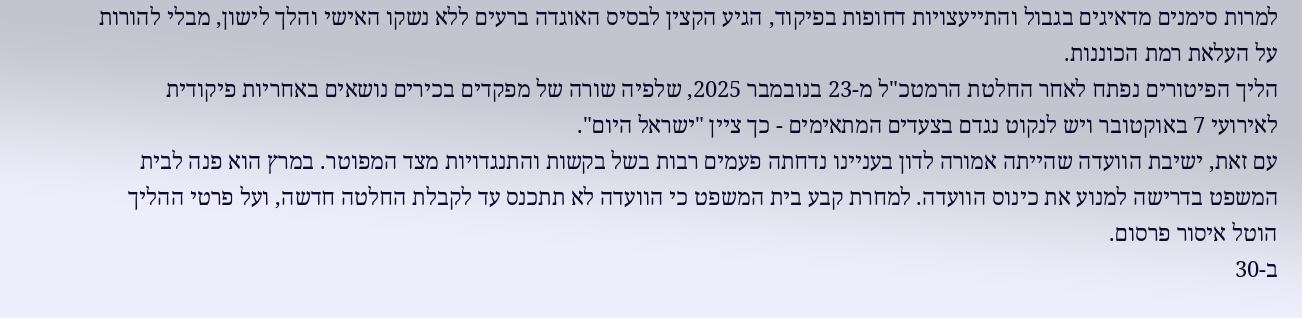למרות סימנים מדאיגים בגבול והתייעצויות דחופות בפיקוד, הגיע הקצין לבסיס האוגדה ברעים ללא נשקו האישי והלך לישון, מבלי להורות על העלאת רמת הכוננות.
הליך הפיטורים נפתח לאחר החלטת הרמטכ"ל מ-23 בנובמבר 2025, שלפיה שורה של מפקדים בכירים נושאים באחריות פיקודית לאירועי 7 באוקטובר ויש לנקוט נגדם בצעדים המתאימים - כך ציין "ישראל היום".
עם זאת, ישיבת הוועדה שהייתה אמורה לדון בעניינו נדחתה פעמים רבות בשל בקשות והתנגדויות מצד המפוטר. במרץ הוא פנה לבית המשפט בדרישה למנוע את כינוס הוועדה. למחרת קבע בית המשפט כי הוועדה לא תתכנס עד לקבלת החלטה חדשה, ועל פרטי ההליך הוטל איסור פרסום.
ב-30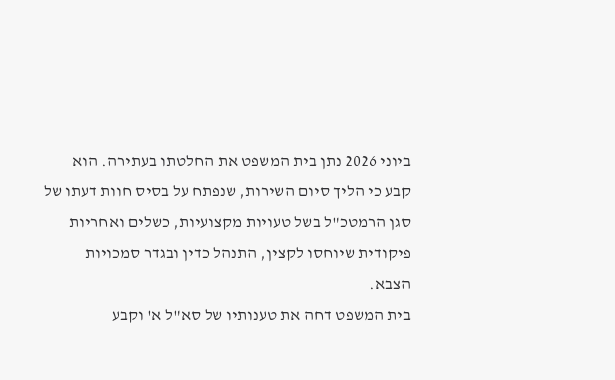ביוני 2026 נתן בית המשפט את החלטתו בעתירה. הוא קבע כי הליך סיום השירות, שנפתח על בסיס חוות דעתו של סגן הרמטכ"ל בשל טעויות מקצועיות, כשלים ואחריות פיקודית שיוחסו לקצין, התנהל כדין ובגדר סמכויות הצבא.
בית המשפט דחה את טענותיו של סא"ל א' וקבע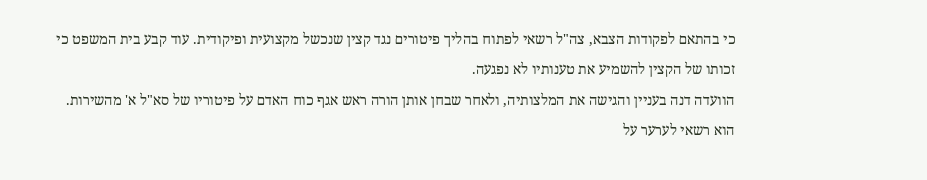כי בהתאם לפקודות הצבא, צה"ל רשאי לפתוח בהליך פיטורים נגד קצין שנכשל מקצועית ופיקודית. עוד קבע בית המשפט כי זכותו של הקצין להשמיע את טענותיו לא נפגעה.
הוועדה דנה בעניין והגישה את המלצותיה, ולאחר שבחן אותן הורה ראש אגף כוח האדם על פיטוריו של סא"ל א' מהשירות. הוא רשאי לערער על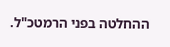ההחלטה בפני הרמטכ"ל.